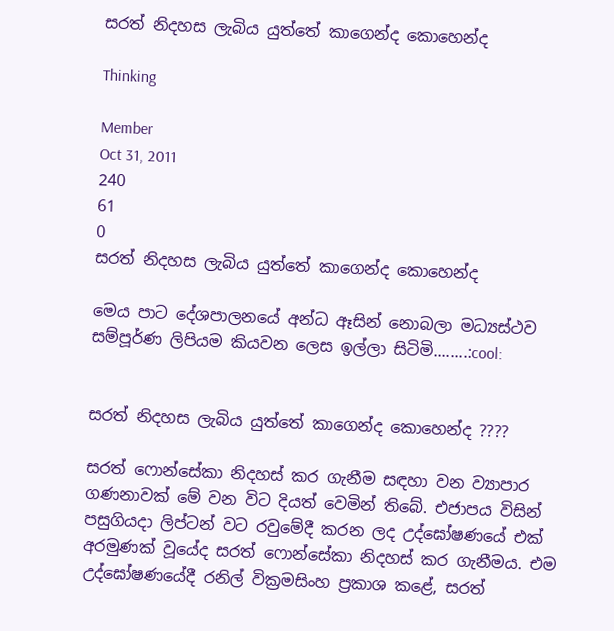සරත් නිදහස ලැබිය යුත්තේ කාගෙන්ද කොහෙන්ද

Thinking

Member
Oct 31, 2011
240
61
0
සරත් නිදහස ලැබිය යුත්තේ කාගෙන්ද කොහෙන්ද

මෙය පාට දේශපාලනයේ අන්ධ ඈසින් නොබලා මධ්‍යස්ථව සම්පූර්ණ ලිපියම කියවන ලෙස ඉල්ලා සිටිමි........:cool:


සරත් නිදහස ලැබිය යුත්තේ කාගෙන්ද කොහෙන්ද ????

සරත් ෆොන්සේකා නිදහස්‌ කර ගැනීම සඳහා වන ව්‍යාපාර ගණනාවක්‌ මේ වන විට දියත් වෙමින් තිබේ. එජාපය විසින් පසුගියදා ලිප්ටන් වට රවුමේදී කරන ලද උද්ඝෝෂණයේ එක්‌ අරමුණක්‌ වූයේද සරත් ෆොන්සේකා නිදහස්‌ කර ගැනීමය. එම උද්ඝෝෂණයේදී රනිල් වික්‍රමසිංහ ප්‍රකාශ කළේ, සරත්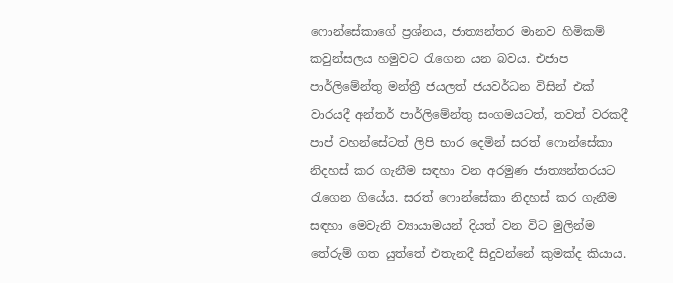ෆොන්සේකාගේ ප්‍රශ්නය, ජාත්‍යන්තර මානව හිමිකම් කවුන්සලය හමුවට රැගෙන යන බවය. එජාප පාර්ලිමේන්තු මන්ත්‍රී ජයලත් ජයවර්ධන විසින් එක්‌ වාරයදී අන්තර් පාර්ලිමේන්තු සංගමයටත්, තවත් වරකදී පාප් වහන්සේටත් ලිපි භාර දෙමින් සරත් ෆොන්සේකා නිදහස්‌ කර ගැනීම සඳහා වන අරමුණ ජාත්‍යන්තරයට රැගෙන ගියේය. සරත් ෆොන්සේකා නිදහස්‌ කර ගැනීම සඳහා මෙවැනි ව්‍යායාමයන් දියත් වන විට මුලින්ම තේරුම් ගත යුත්තේ එතැනදී සිදුවන්නේ කුමක්‌ද කියාය.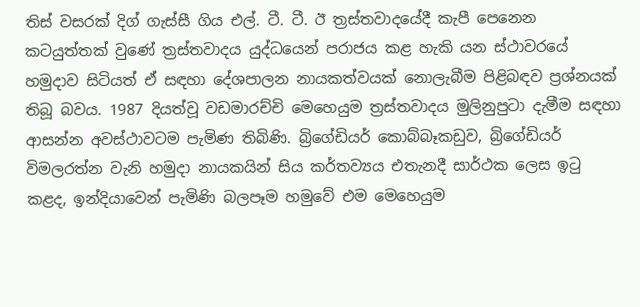තිස්‌ වසරක්‌ දිග් ගැස්‌සී ගිය එල්. ටී. ටී. ඊ ත්‍රස්‌තවාදයේදී කැපී පෙනෙන කටයුත්තක්‌ වුණේ ත්‍රස්‌තවාදය යුද්ධයෙන් පරාජය කළ හැකි යන ස්‌ථාවරයේ හමුදාව සිටියත් ඒ සඳහා දේශපාලන නායකත්වයක්‌ නොලැබීම පිළිබඳව ප්‍රශ්නයක්‌ තිබූ බවය. 1987 දියත්වූ වඩමාරච්චි මෙහෙයුම ත්‍රස්‌තවාදය මුලිනුපුටා දැමීම සඳහා ආසන්න අවස්‌ථාවටම පැමිණ තිබිණි. බ්‍රිගේඩියර් කොබ්බෑකඩුව, බ්‍රිගේඩියර් විමලරත්න වැනි හමුදා නායකයින් සිය කර්තව්‍යය එතැනදී සාර්ථක ලෙස ඉටු කළද, ඉන්දියාවෙන් පැමිණි බලපෑම හමුවේ එම මෙහෙයුම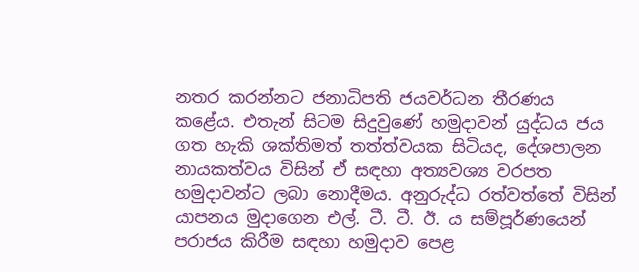නතර කරන්නට ජනාධිපති ජයවර්ධන තීරණය කළේය. එතැන් සිටම සිදුවුණේ හමුදාවන් යුද්ධය ජය ගත හැකි ශක්‌තිමත් තත්ත්වයක සිටියද, දේශපාලන නායකත්වය විසින් ඒ සඳහා අත්‍යවශ්‍ය වරපත හමුදාවන්ට ලබා නොදීමය. අනුරුද්ධ රත්වත්තේ විසින් යාපනය මුදාගෙන එල්. ටී. ටී. ඊ. ය සම්පූර්ණයෙන් පරාජය කිරීම සඳහා හමුදාව පෙළ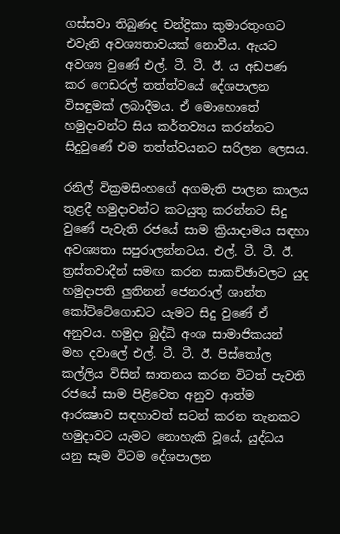ගස්‌සවා තිබුණද චන්ද්‍රිකා කුමාරතුංගට එවැනි අවශ්‍යතාවයක්‌ නොවීය. ඇයට අවශ්‍ය වුණේ එල්. ටී. ටී. ඊ. ය අඩපණ කර ෆෙඩරල් තත්ත්වයේ දේශපාලන විසඳුමක්‌ ලබාදීමය. ඒ මොහොතේ හමුදාවන්ට සිය කර්තව්‍යය කරන්නට සිදුවුණේ එම තත්ත්වයනට සරිලන ලෙසය.

රනිල් වික්‍රමසිංහගේ අගමැති පාලන කාලය තුළදී හමුදාවන්ට කටයුතු කරන්නට සිදු වුණේ පැවැති රජයේ සාම ක්‍රියාදාමය සඳහා අවශ්‍යතා සපුරාලන්නටය. එල්. ටී. ටී. ඊ. ත්‍රස්‌තවාදීන් සමඟ කරන සාකච්ඡාවලට යුද හමුදාපති ලුතිනන් ජෙනරාල් ශාන්ත කෝට්‌ටේගොඩට යැමට සිදු වුණේ ඒ අනුවය. හමුදා බුද්ධි අංශ සාමාජිකයන් මහ දවාලේ එල්. ටී. ටී. ඊ. පිස්‌තෝල කල්ලිය විසින් ඝාතනය කරන විටත් පැවති රජයේ සාම පිළිවෙත අනුව ආත්ම ආරක්‍ෂාව සඳහාවත් සටන් කරන තැනකට හමුදාවට යැමට නොහැකි වූයේ, යුද්ධය යනු සෑම විටම දේශපාලන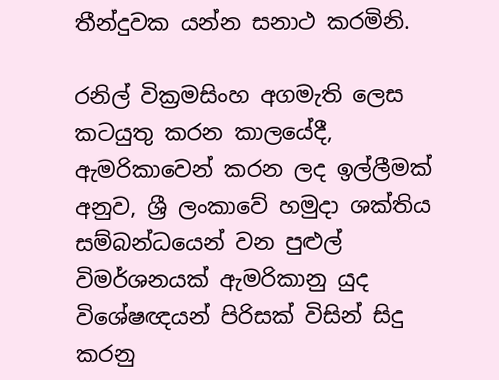තීන්දුවක යන්න සනාථ කරමිනි.

රනිල් වික්‍රමසිංහ අගමැති ලෙස කටයුතු කරන කාලයේදී, ඇමරිකාවෙන් කරන ලද ඉල්ලීමක්‌ අනුව, ශ්‍රී ලංකාවේ හමුදා ශක්‌තිය සම්බන්ධයෙන් වන පුළුල් විමර්ශනයක්‌ ඇමරිකානු යුද විශේෂඥයන් පිරිසක්‌ විසින් සිදු කරනු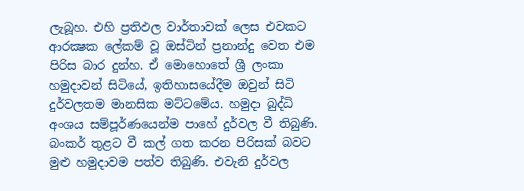ලැබූහ. එහි ප්‍රතිඵල වාර්තාවක්‌ ලෙස එවකට ආරක්‍ෂක ලේකම් වූ ඔස්‌ටින් ප්‍රනාන්දු වෙත එම පිරිස බාර දුන්හ. ඒ මොහොතේ ශ්‍රී ලංකා හමුදාවන් සිටියේ, ඉතිහාසයේදීම ඔවුන් සිටි දුර්වලතම මානසික මට්‌ටමේය. හමුදා බුද්ධි අංශය සම්පූර්ණයෙන්ම පාහේ දුර්වල වී තිබුණි. බංකර් තුළට වී කල් ගත කරන පිරිසක්‌ බවට මුළු හමුදාවම පත්ව තිබුණි. එවැනි දුර්වල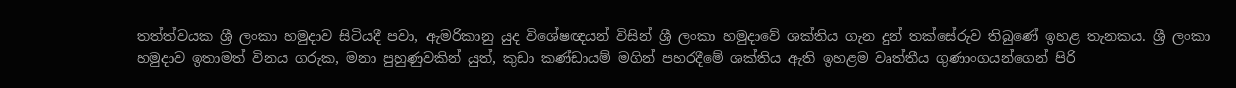තත්ත්වයක ශ්‍රී ලංකා හමුදාව සිටියදී පවා, ඇමරිකානු යුද විශේෂඥයන් විසින් ශ්‍රී ලංකා හමුදාවේ ශක්‌තිය ගැන දුන් තක්‌සේරුව තිබුණේ ඉහළ තැනකය. ශ්‍රී ලංකා හමුදාව ඉතාමත් විනය ගරුක, මනා පුහුණුවකින් යුත්, කුඩා කණ්‌ඩායම් මගින් පහරදීමේ ශක්‌තිය ඇති ඉහළම වෘත්තීය ගුණාංගයන්ගෙන් පිරි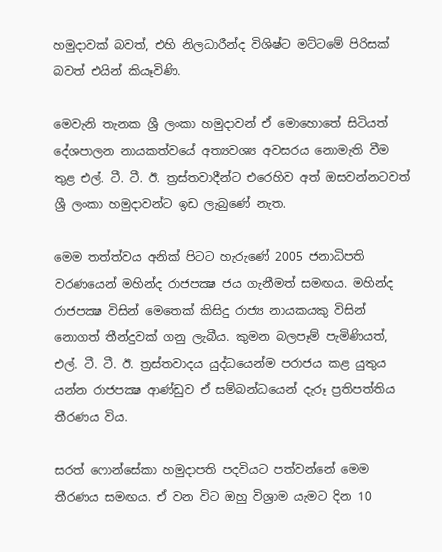හමුදාවක්‌ බවත්, එහි නිලධාරීන්ද විශිෂ්ට මට්‌ටමේ පිරිසක්‌ බවත් එයින් කියෑවිණි.

මෙවැනි තැනක ශ්‍රී ලංකා හමුදාවන් ඒ මොහොතේ සිටියත් දේශපාලන නායකත්වයේ අත්‍යවශ්‍ය අවසරය නොමැති වීම තුළ එල්. ටී. ටී. ඊ. ත්‍රස්‌තවාදීන්ට එරෙහිව අත් ඔසවන්නටවත් ශ්‍රී ලංකා හමුදාවන්ට ඉඩ ලැබුණේ නැත.

මෙම තත්ත්වය අනික්‌ පිටට හැරුණේ 2005 ජනාධිපති වරණයෙන් මහින්ද රාජපක්‍ෂ ජය ගැනීමත් සමඟය. මහින්ද රාජපක්‍ෂ විසින් මෙතෙක්‌ කිසිදු රාජ්‍ය නායකයකු විසින් නොගත් තීන්දුවක්‌ ගනු ලැබීය. කුමන බලපෑම් පැමිණියත්, එල්. ටී. ටී. ඊ. ත්‍රස්‌තවාදය යුද්ධයෙන්ම පරාජය කළ යුතුය යන්න රාජපක්‍ෂ ආණ්‌ඩුව ඒ සම්බන්ධයෙන් දැරූ ප්‍රතිපත්තිය තීරණය විය.

සරත් ෆොන්සේකා හමුදාපති පදවියට පත්වන්නේ මෙම තීරණය සමඟය. ඒ වන විට ඔහු විශ්‍රාම යැමට දින 10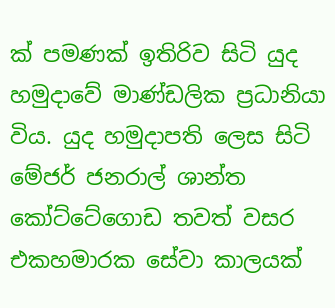ක්‌ පමණක්‌ ඉතිරිව සිටි යුද හමුදාවේ මාණ්‌ඩලික ප්‍රධානියා විය. යුද හමුදාපති ලෙස සිටි මේජර් ජනරාල් ශාන්ත කෝට්‌ටේගොඩ තවත් වසර එකහමාරක සේවා කාලයක්‌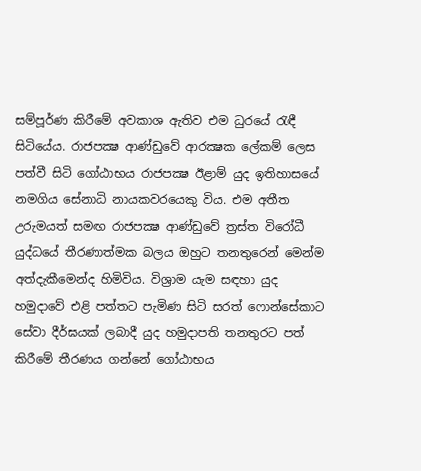සම්පූර්ණ කිරීමේ අවකාශ ඇතිව එම ධුරයේ රැඳී සිටියේය. රාජපක්‍ෂ ආණ්‌ඩුවේ ආරක්‍ෂක ලේකම් ලෙස පත්වී සිටි ගෝඨාභය රාජපක්‍ෂ ඊළාම් යුද ඉතිහාසයේ නමගිය සේනාධි නායකවරයෙකු විය. එම අතීත උරුමයත් සමඟ රාජපක්‍ෂ ආණ්‌ඩුවේ ත්‍රස්‌ත විරෝධී යුද්ධයේ තීරණාත්මක බලය ඔහුට තනතුරෙන් මෙන්ම අත්දැකීමෙන්ද හිමිවිය. විශ්‍රාම යැම සඳහා යුද හමුදාවේ එළි පත්තට පැමිණ සිටි සරත් ෆොන්සේකාට සේවා දීර්ඝයක්‌ ලබාදී යුද හමුදාපති තනතුරට පත් කිරීමේ තීරණය ගන්නේ ගෝඨාභය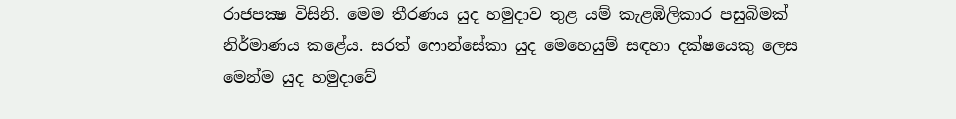රාජපක්‍ෂ විසිනි. මෙම තීරණය යුද හමුදාව තුළ යම් කැළඹිලිකාර පසුබිමක්‌ නිර්මාණය කළේය. සරත් ෆොන්සේකා යුද මෙහෙයුම් සඳහා දක්‌ෂයෙකු ලෙස මෙන්ම යුද හමුදාවේ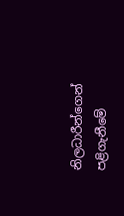නිලධාරීන්ගෙන් පළිගැනීමේ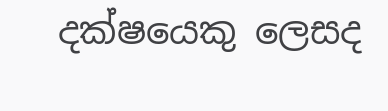දක්‌ෂයෙකු ලෙසද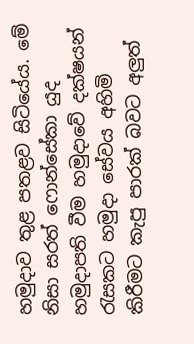හමුදාව තුළ පතළව සිටියේය. මේ නිසා සරත් ෆොන්සේකා යුද හමුදාපති වීම හමුදාවේ දක්‌ෂයන් රැසකට හමුදා සේවය අහිමි කිරීමට කැපු පාරක්‌ බවට අලුත්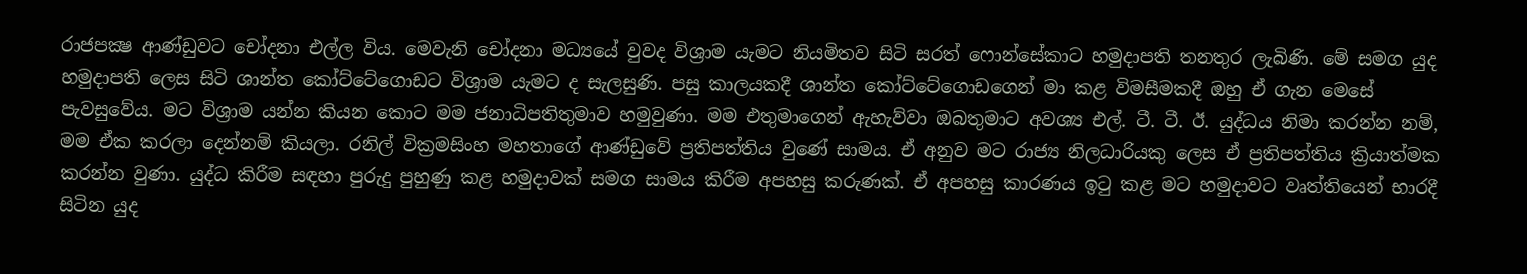රාජපක්‍ෂ ආණ්‌ඩුවට චෝදනා එල්ල විය. මෙවැනි චෝදනා මධ්‍යයේ වුවද විශ්‍රාම යැමට නියමිතව සිටි සරත් ෆොන්සේකාට හමුදාපති තනතුර ලැබිණි. මේ සමග යුද හමුදාපති ලෙස සිටි ශාන්ත කෝට්‌ටේගොඩට විශ්‍රාම යැමට ද සැලසුණි. පසු කාලයකදී ශාන්ත කෝට්‌ටේගොඩගෙන් මා කළ විමසීමකදී ඔහු ඒ ගැන මෙසේ පැවසුවේය. මට විශ්‍රාම යන්න කියන කොට මම ජනාධිපතිතුමාව හමුවුණා. මම එතුමාගෙන් ඇහැව්වා ඔබතුමාට අවශ්‍ය එල්. ටී. ටී. ඊ. යුද්ධය නිමා කරන්න නම්, මම ඒක කරලා දෙන්නම් කියලා. රනිල් වික්‍රමසිංහ මහතාගේ ආණ්‌ඩුවේ ප්‍රතිපත්තිය වුණේ සාමය. ඒ අනුව මට රාජ්‍ය නිලධාරියකු ලෙස ඒ ප්‍රතිපත්තිය ක්‍රියාත්මක කරන්න වුණා. යුද්ධ කිරීම සඳහා පුරුදු පුහුණු කළ හමුදාවක්‌ සමග සාමය කිරීම අපහසු කරුණක්‌. ඒ අපහසු කාරණය ඉටු කළ මට හමුදාවට වෘත්තියෙන් භාරදී සිටින යුද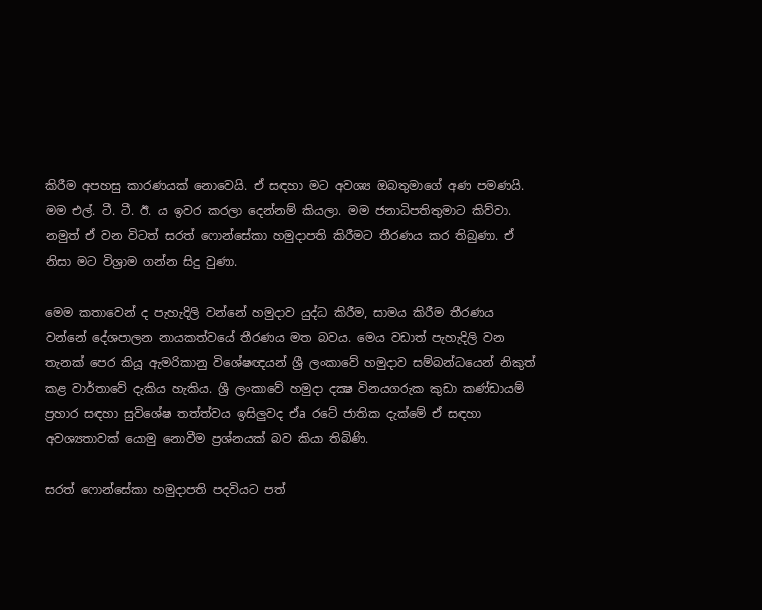කිරීම අපහසු කාරණයක්‌ නොවෙයි. ඒ සඳහා මට අවශ්‍ය ඔබතුමාගේ අණ පමණයි. මම එල්. ටී. ටී. ඊ. ය ඉවර කරලා දෙන්නම් කියලා. මම ජනාධිපතිතුමාට කිව්වා. නමුත් ඒ වන විටත් සරත් ෆොන්සේකා හමුදාපති කිරීමට තීරණය කර තිබුණා. ඒ නිසා මට විශ්‍රාම ගන්න සිදු වුණා.

මෙම කතාවෙන් ද පැහැදිලි වන්නේ හමුදාව යුද්ධ කිරීම, සාමය කිරීම තීරණය වන්නේ දේශපාලන නායකත්වයේ තීරණය මත බවය. මෙය වඩාත් පැහැදිලි වන තැනක්‌ පෙර කියූ ඇමරිකානු විශේෂඥයන් ශ්‍රී ලංකාවේ හමුදාව සම්බන්ධයෙන් නිකුත් කළ වාර්තාවේ දැකිය හැකිය. ශ්‍රී ලංකාවේ හමුදා දක්‍ෂ විනයගරුක කුඩා කණ්‌ඩායම් ප්‍රහාර සඳහා සුවිශේෂ තත්ත්වය ඉසිලුවද ඒa රටේ ජාතික දැක්‌මේ ඒ සඳහා අවශ්‍යතාවක්‌ යොමු නොවීම ප්‍රශ්නයක්‌ බව කියා තිබිණි.

සරත් ෆොන්සේකා හමුදාපති පදවියට පත්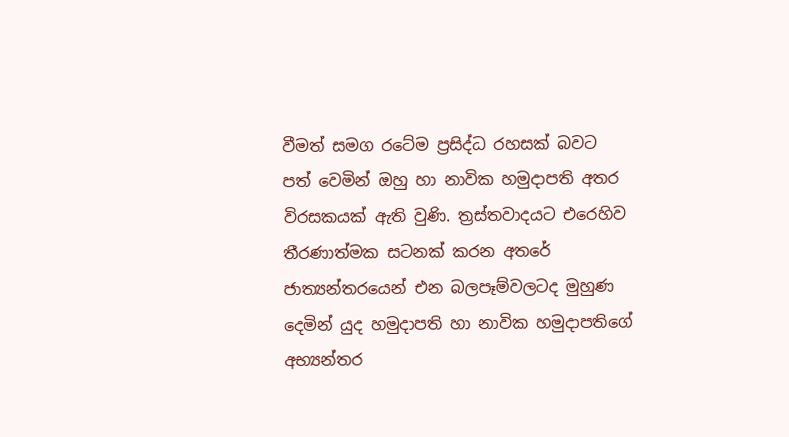වීමත් සමග රටේම ප්‍රසිද්ධ රහසක්‌ බවට පත් වෙමින් ඔහු හා නාවික හමුදාපති අතර විරසකයක්‌ ඇති වුණි. ත්‍රස්‌තවාදයට එරෙහිව තීරණාත්මක සටනක්‌ කරන අතරේ ජාත්‍යන්තරයෙන් එන බලපෑම්වලටද මුහුණ දෙමින් යුද හමුදාපති හා නාවික හමුදාපතිගේ අභ්‍යන්තර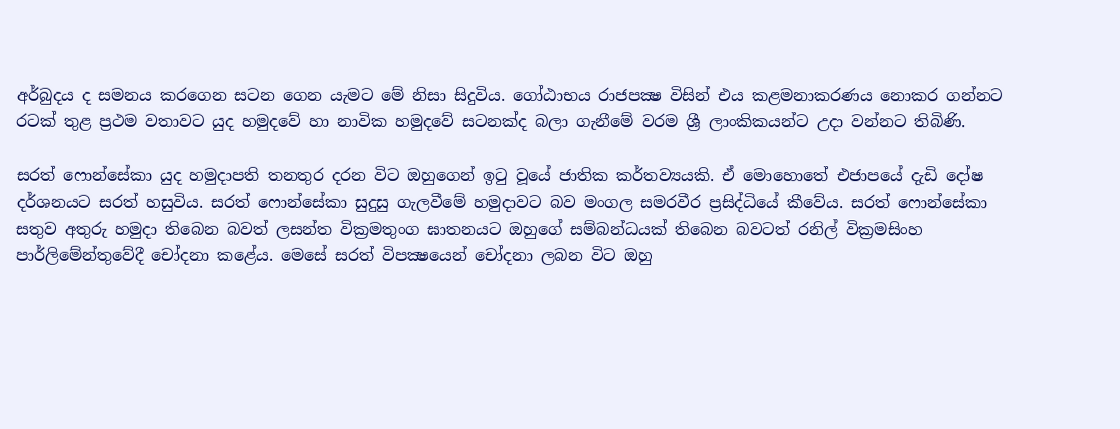අර්බුදය ද සමනය කරගෙන සටන ගෙන යැමට මේ නිසා සිදුවිය. ගෝඨාභය රාජපක්‍ෂ විසින් එය කළමනාකරණය නොකර ගන්නට රටක්‌ තුළ ප්‍රථම වතාවට යුද හමුදවේ හා නාවික හමුදවේ සටනක්‌ද බලා ගැනීමේ වරම ශ්‍රී ලාංකිකයන්ට උදා වන්නට තිබිණි.

සරත් ෆොන්සේකා යුද හමුදාපති තනතුර දරන විට ඔහුගෙන් ඉටු වූයේ ජාතික කර්තව්‍යයකි. ඒ මොහොතේ එජාපයේ දැඩි දෝෂ දර්ශනයට සරත් හසුවිය. සරත් ෆොන්සේකා සුදුසු ගැලවීමේ හමුදාවට බව මංගල සමරවීර ප්‍රසිද්ධියේ කීවේය. සරත් ෆොන්සේකා සතුව අතුරු හමුදා තිබෙන බවත් ලසන්ත වික්‍රමතුංග ඝාතනයට ඔහුගේ සම්බන්ධයක්‌ තිබෙන බවටත් රනිල් වික්‍රමසිංහ පාර්ලිමේන්තුවේදී චෝදනා කළේය. මෙසේ සරත් විපක්‍ෂයෙන් චෝදනා ලබන විට ඔහු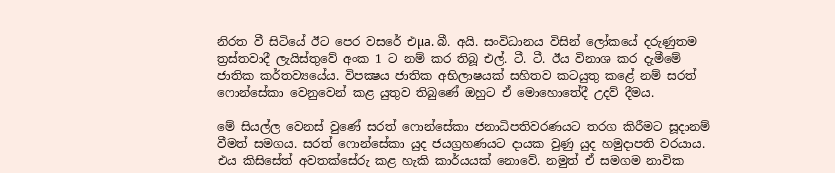නිරත වී සිටියේ ඊට පෙර වසරේ එµa. බී. අයි. සංවිධානය විසින් ලෝකයේ දරුණුතම ත්‍රස්‌තවාදී ලැයිස්‌තුවේ අංක 1 ට නම් කර තිබූ එල්. ටී. ටී. ඊය විනාශ කර දැමීමේ ජාතික කර්තව්‍යයේය. විපක්‍ෂය ජාතික අභිලාෂයක්‌ සහිතව කටයුතු කළේ නම් සරත් ෆොන්සේකා වෙනුවෙන් කළ යුතුව තිබුණේ ඔහුට ඒ මොහොතේදී උදව් දීමය.

මේ සියල්ල වෙනස්‌ වුණේ සරත් ෆොන්සේකා ජනාධිපතිවරණයට තරග කිරීමට සූදානම් වීමත් සමගය. සරත් ෆොන්සේකා යුද ජයග්‍රහණයට දායක වුණු යුද හමුදාපති වරයාය. එය කිසිසේත් අවතක්‌සේරු කළ හැකි කාර්යයක්‌ නොවේ. නමුත් ඒ සමගම නාවික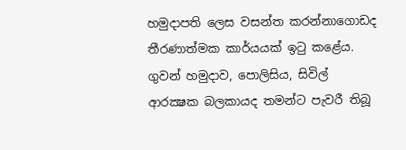හමුදාපති ලෙස වසන්ත කරන්නාගොඩද තීරණාත්මක කාර්යයක්‌ ඉටු කළේය. ගුවන් හමුදාව, පොලිසිය, සිවිල් ආරක්‍ෂක බලකායද තමන්ට පැවරී තිබූ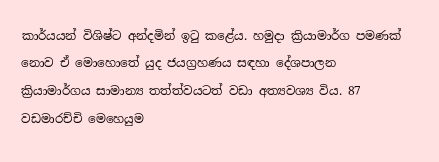කාර්යයන් විශිෂ්ට අන්දමින් ඉටු කළේය. හමුදා ක්‍රියාමාර්ග පමණක්‌ නොව ඒ මොහොතේ යුද ජයග්‍රහණය සඳහා දේශපාලන ක්‍රියාමාර්ගය සාමාන්‍ය තත්ත්වයටත් වඩා අත්‍යවශ්‍ය විය. 87 වඩමාරච්චි මෙහෙයුම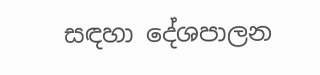සඳහා දේශපාලන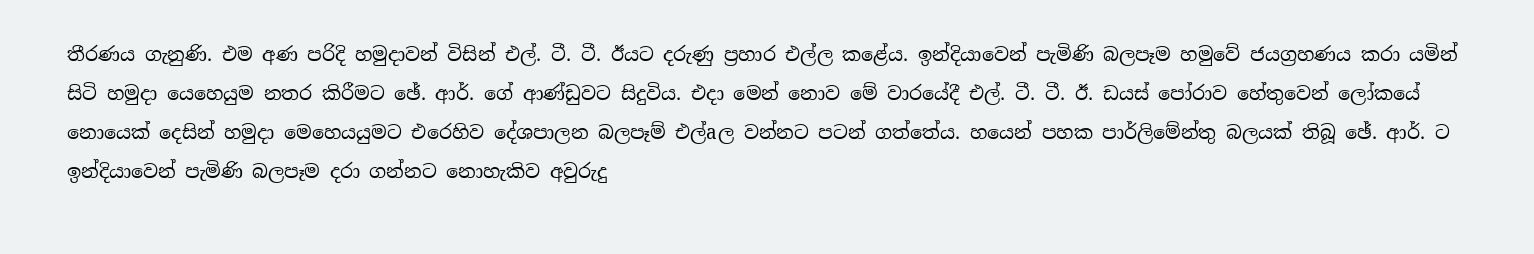තීරණය ගැනුණි. එම අණ පරිදි හමුදාවන් විසින් එල්. ටී. ටී. ඊයට දරුණු ප්‍රහාර එල්ල කළේය. ඉන්දියාවෙන් පැමිණි බලපෑම හමුවේ ජයග්‍රහණය කරා යමින් සිටි හමුදා යෙහෙයුම නතර කිරීමට ඡේ. ආර්. ගේ ආණ්‌ඩුවට සිදුවිය. එදා මෙන් නොව මේ වාරයේදී එල්. ටී. ටී. ඊ. ඩයස්‌ පෝරාව හේතුවෙන් ලෝකයේ නොයෙක්‌ දෙසින් හමුදා මෙහෙයයුමට එරෙහිව දේශපාලන බලපෑම් එල්aල වන්නට පටන් ගත්තේය. හයෙන් පහක පාර්ලිමේන්තු බලයක්‌ තිබූ ඡේ. ආර්. ට ඉන්දියාවෙන් පැමිණි බලපෑම දරා ගන්නට නොහැකිව අවුරුදු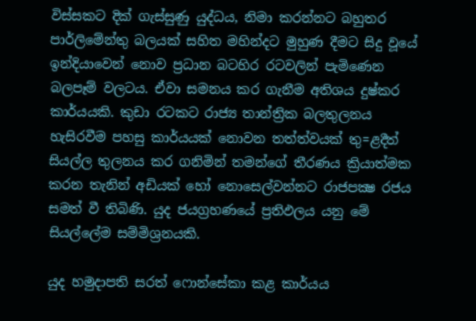විස්‌සකට දික්‌ ගැස්‌සුණු යුද්ධය, නිමා කරන්නට බහුතර පාර්ලිමේන්තු බලයක්‌ සහිත මහින්දට මුහුණ දීමට සිදු වූයේ ඉන්දියාවෙන් නොව ප්‍රධාන බටහිර රටවලින් පැමිණෙන බලපෑම් වලටය. ඒවා සමනය කර ගැනීම අතිශය දුෂ්කර කාර්යයකි. කුඩා රටකට රාජ්‍ය තාන්ත්‍රික බලතුලනය හැසිරවීම පහසු කාර්යයක්‌ නොවන තත්ත්වයක්‌ තු=ළදීත් සියල්ල තුලනය කර ගනිමින් තමන්ගේ තීරණය ක්‍රියාත්මක කරන තැනින් අඩියක්‌ හෝ නොසෙල්වන්නට රාජපක්‍ෂ රජය සමත් වී තිබිණි. යුද ජයග්‍රහණයේ ප්‍රතිඵලය යනු මේ සියල්ලේම සම්මිශ්‍රනයකි.

යුද හමුදාපති සරත් ෆොන්සේකා කළ කාර්යය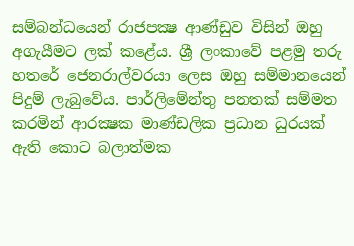සම්බන්ධයෙන් රාජපක්‍ෂ ආණ්‌ඩුව විසින් ඔහු අගැයීමට ලක්‌ කළේය. ශ්‍රී ලංකාවේ පළමු තරු හතරේ ජෙනරාල්වරයා ලෙස ඔහු සම්මානයෙන් පිදුම් ලැබුවේය. පාර්ලිමේන්තු පනතක්‌ සම්මත කරමින් ආරක්‍ෂක මාණ්‌ඩලික ප්‍රධාන ධුරයක්‌ ඇති කොට බලාත්මක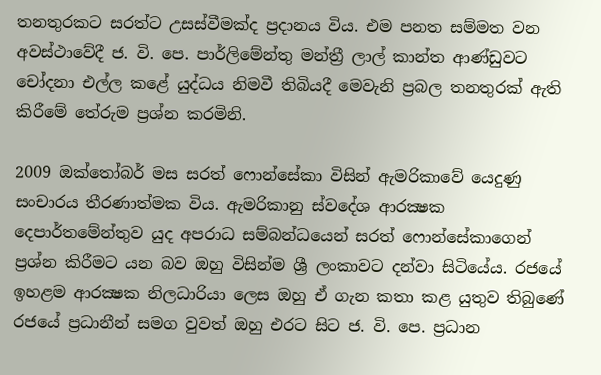තනතුරකට සරත්ට උසස්‌වීමක්‌ද ප්‍රදානය විය. එම පනත සම්මත වන අවස්‌ථාවේදී ජ. වි. පෙ. පාර්ලිමේන්තු මන්ත්‍රී ලාල් කාන්ත ආණ්‌ඩුවට චෝදනා එල්ල කළේ යුද්ධය නිමවී තිබියදී මෙවැනි ප්‍රබල තනතුරක්‌ ඇති කිරීමේ තේරුම ප්‍රශ්න කරමිනි.

2009 ඔක්‌තෝබර් මස සරත් ෆොන්සේකා විසින් ඇමරිකාවේ යෙදුණු සංචාරය තීරණාත්මක විය. ඇමරිකානු ස්‌වදේශ ආරක්‍ෂක දෙපාර්තමේන්තුව යුද අපරාධ සම්බන්ධයෙන් සරත් ෆොන්සේකාගෙන් ප්‍රශ්න කිරීමට යන බව ඔහු විසින්ම ශ්‍රී ලංකාවට දන්වා සිටියේය. රජයේ ඉහළම ආරක්‍ෂක නිලධාරියා ලෙස ඔහු ඒ ගැන කතා කළ යුතුව තිබුණේ රජයේ ප්‍රධානීන් සමග වුවත් ඔහු එරට සිට ජ. වි. පෙ. ප්‍රධාන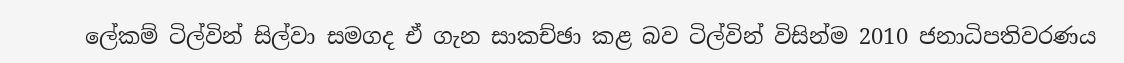ලේකම් ටිල්වින් සිල්වා සමගද ඒ ගැන සාකච්ඡා කළ බව ටිල්වින් විසින්ම 2010 ජනාධිපතිවරණය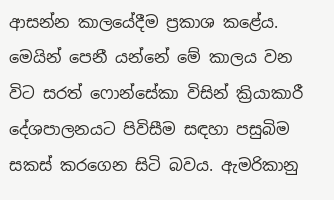ආසන්න කාලයේදීම ප්‍රකාශ කළේය. මෙයින් පෙනී යන්නේ මේ කාලය වන විට සරත් ෆොන්සේකා විසින් ක්‍රියාකාරී දේශපාලනයට පිවිසීම සඳහා පසුබිම සකස්‌ කරගෙන සිටි බවය. ඇමරිකානු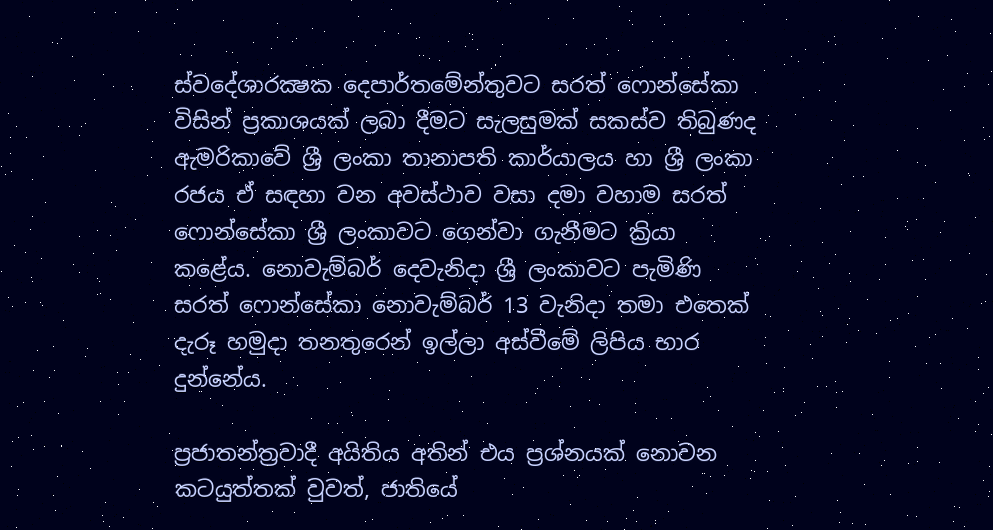ස්‌වදේශාරක්‍ෂක දෙපාර්තමේන්තුවට සරත් ෆොන්සේකා විසින් ප්‍රකාශයක්‌ ලබා දීමට සැලසුමක්‌ සකස්‌ව තිබුණද ඇමරිකාවේ ශ්‍රී ලංකා තානාපති කාර්යාලය හා ශ්‍රී ලංකා රජය ඒ සඳහා වන අවස්‌ථාව වසා දමා වහාම සරත් ෆොන්සේකා ශ්‍රී ලංකාවට ගෙන්වා ගැනීමට ක්‍රියා කළේය. නොවැම්බර් දෙවැනිදා ශ්‍රී ලංකාවට පැමිණි සරත් ෆොන්සේකා නොවැම්බර් 13 වැනිදා තමා එතෙක්‌ දැරූ හමුදා තනතුරෙන් ඉල්ලා අස්‌වීමේ ලිපිය භාර දුන්නේය.

ප්‍රජාතන්ත්‍රවාදී අයිතිය අතින් එය ප්‍රශ්නයක්‌ නොවන කටයුත්තක්‌ වුවත්, ජාතියේ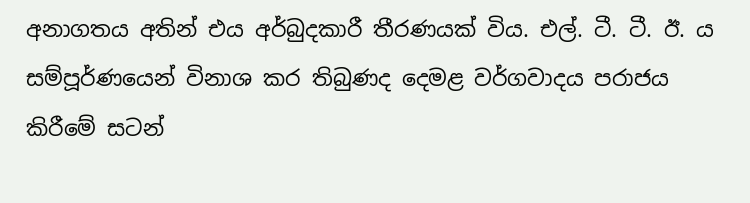අනාගතය අතින් එය අර්බුදකාරී තීරණයක්‌ විය. එල්. ටී. ටී. ඊ. ය සම්පූර්ණයෙන් විනාශ කර තිබුණද දෙමළ වර්ගවාදය පරාජය කිරීමේ සටන්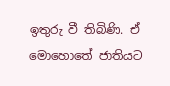ඉතුරු වී තිබිණි. ඒ මොහොතේ ජාතියට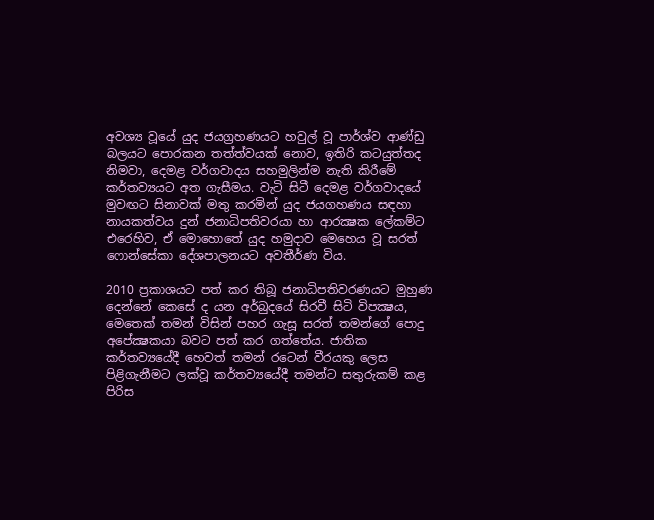අවශ්‍ය වූයේ යුද ජයග්‍රහණයට හවුල් වූ පාර්ශ්ව ආණ්‌ඩු බලයට පොරකන තත්ත්වයක්‌ නොව, ඉතිරි කටයුත්තද නිමවා, දෙමළ වර්ගවාදය සහමුලින්ම නැති කිරීමේ කර්තව්‍යයට අත ගැසීමය. වැටි සිටී දෙමළ වර්ගවාදයේ මුවඟට සිනාවක්‌ මතු කරමින් යුද ජයගහණය සඳහා නායකත්වය දුන් ජනාධිපතිවරයා හා ආරක්‍ෂක ලේකම්ට එරෙහිව, ඒ මොහොතේ යුද හමුදාව මෙහෙය වූ සරත් ෆොන්සේකා දේශපාලනයට අවතීර්ණ විය.

2010 ප්‍රකාශයට පත් කර තිබූ ජනාධිපතිවරණයට මුහුණ දෙන්නේ කෙසේ ද යන අර්බුදයේ සිරවී සිටි විපක්‍ෂය, මෙතෙක්‌ තමන් විසින් පහර ගැසූ සරත් තමන්ගේ පොදු අපේක්‍ෂකයා බවට පත් කර ගත්තේය. ජාතික කර්තව්‍යයේදී හෙවත් තමන් රටෙන් වීරයකු ලෙස පිළිගැනීමට ලක්‌වූ කර්තව්‍යයේදී තමන්ට සතුරුකම් කළ පිරිස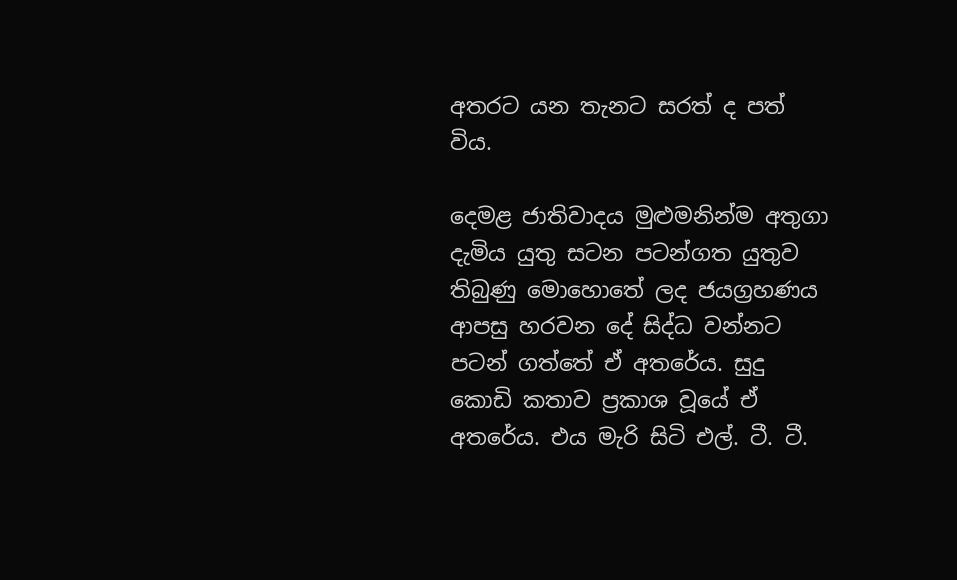අතරට යන තැනට සරත් ද පත් විය.

දෙමළ ජාතිවාදය මුළුමනින්ම අතුගා දැමිය යුතු සටන පටන්ගත යුතුව තිබුණු මොහොතේ ලද ජයග්‍රහණය ආපසු හරවන දේ සිද්ධ වන්නට පටන් ගත්තේ ඒ අතරේය. සුදු කොඩි කතාව ප්‍රකාශ වූයේ ඒ අතරේය. එය මැරි සිටි එල්. ටී. ටී.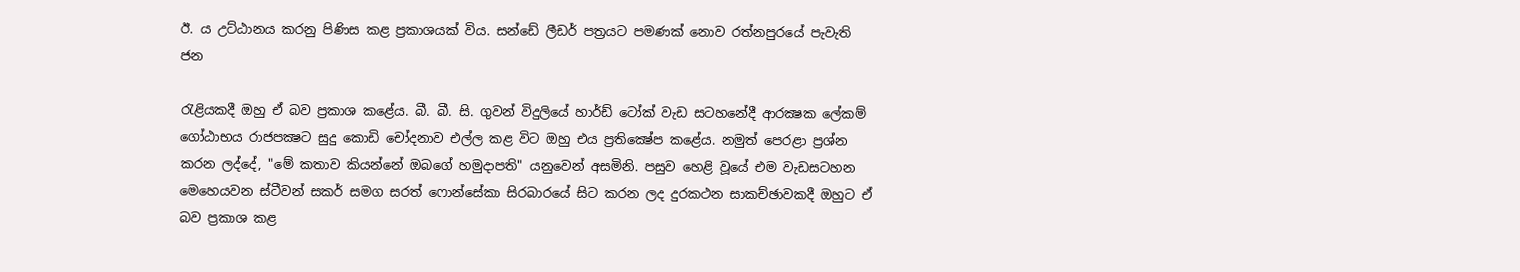ඊ. ය උට්‌ඨානය කරනු පිණිස කළ ප්‍රකාශයක්‌ විය. සන්ඩේ ලීඩර් පත්‍රයට පමණක්‌ නොව රත්නපුරයේ පැවැති ජන

රැළියකදී ඔහු ඒ බව ප්‍රකාශ කළේය. බී. බී. සි. ගුවන් විදුලියේ හාර්ඩ් ටෝක්‌ වැඩ සටහනේදී ආරක්‍ෂක ලේකම් ගෝඨාභය රාජපක්‍ෂට සුදු කොඩි චෝදනාව එල්ල කළ විට ඔහු එය ප්‍රතික්‍ෂේප කළේය. නමුත් පෙරළා ප්‍රශ්න කරන ලද්දේ, "මේ කතාව කියන්නේ ඔබගේ හමුදාපති" යනුවෙන් අසමිනි. පසුව හෙළි වූයේ එම වැඩසටහන මෙහෙයවන ස්‌ටීවන් සකර් සමග සරත් ෆොන්සේකා සිරබාරයේ සිට කරන ලද දුරකථන සාකච්ඡාවකදී ඔහුට ඒ බව ප්‍රකාශ කළ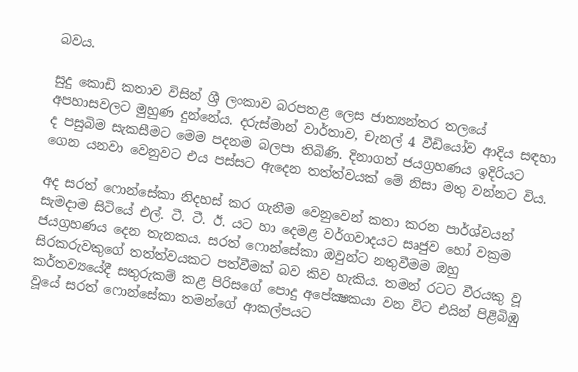බවය.

සුදු කොඩි කතාව විසින් ශ්‍රී ලංකාව බරපතළ ලෙස ජාත්‍යන්තර තලයේ අපහාසවලට මුහුණ දුන්නේය. දරුස්‌මාන් වාර්තාව, චැනල් 4 වීඩියෝව ආදිය සඳහා ද පසුබිම සැකසීමට මෙම පදනම බලපා තිබිණි. දිනාගත් ජයග්‍රහණය ඉදිරියට ගෙන යනවා වෙනුවට එය පස්‌සට ඇදෙන තත්ත්වයක්‌ මේ නිසා මතු වන්නට විය.

අද සරත් ෆොන්සේකා නිදහස්‌ කර ගැනීම වෙනුවෙන් කතා කරන පාර්ශ්වයන් සැමදාම සිටියේ එල්. ටී. ටී. ඊ. යට හා දෙමළ වර්ගවාදයට සෘජුව හෝ වක්‍රම ජයග්‍රහණය දෙන තැනකය. සරත් ෆොන්සේකා ඔවුන්ට නතුවීමම ඔහු සිරකරුවකුගේ තත්ත්වයකට පත්වීමක්‌ බව කිව හැකිය. තමන් රටට වීරයකු වූ කර්තව්‍යයේදී සතුරුකම් කළ පිරිසගේ පොදු අපේක්‍ෂකයා වන විට එයින් පිළිබිඹු වූයේ සරත් ෆොන්සේකා තමන්ගේ ආකල්පයට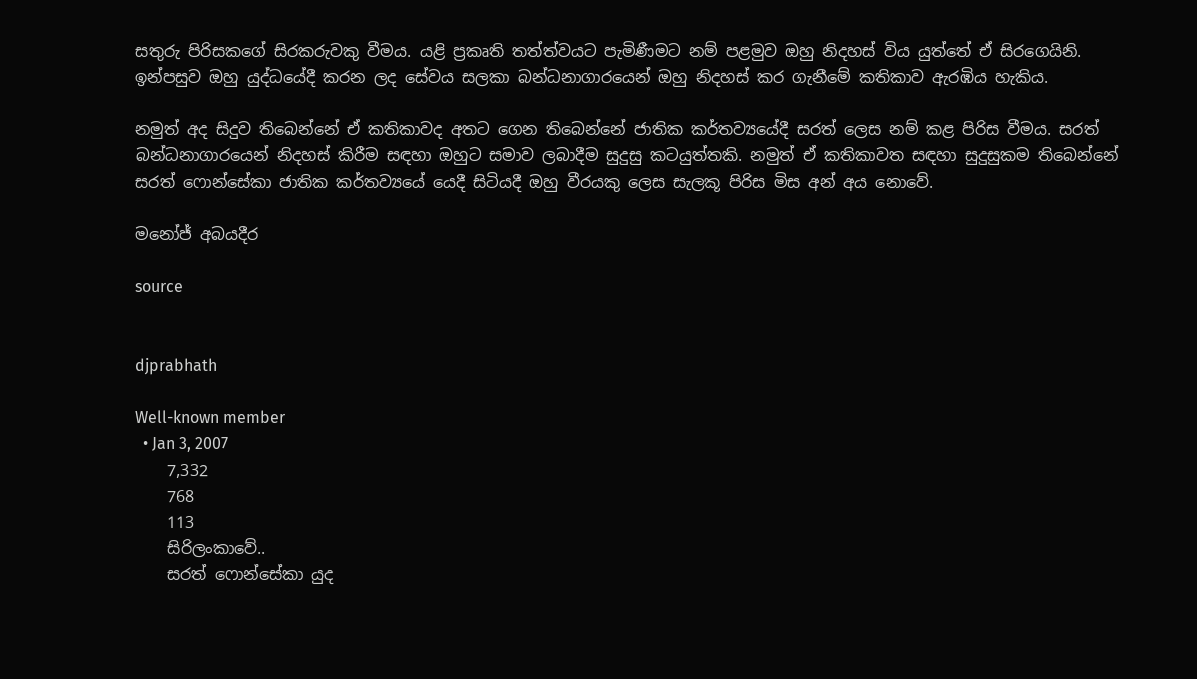සතුරු පිරිසකගේ සිරකරුවකු වීමය. යළි ප්‍රකෘති තත්ත්වයට පැමිණීමට නම් පළමුව ඔහු නිදහස්‌ විය යුත්තේ ඒ සිරගෙයිනි. ඉන්පසුව ඔහු යුද්ධයේදී කරන ලද සේවය සලකා බන්ධනාගාරයෙන් ඔහු නිදහස්‌ කර ගැනීමේ කතිකාව ඇරඹිය හැකිය.

නමුත් අද සිදුව තිබෙන්නේ ඒ කතිකාවද අතට ගෙන තිබෙන්නේ ජාතික කර්තව්‍යයේදී සරත් ලෙස නම් කළ පිරිස වීමය. සරත් බන්ධනාගාරයෙන් නිදහස්‌ කිරීම සඳහා ඔහුට සමාව ලබාදීම සුදුසු කටයුත්තකි. නමුත් ඒ කතිකාවත සඳහා සුදුසුකම තිබෙන්නේ සරත් ෆොන්සේකා ජාතික කර්තව්‍යයේ යෙදී සිටියදී ඔහු වීරයකු ලෙස සැලකූ පිරිස මිස අන් අය නොවේ.

මනෝජ් අබයදීර

source


djprabhath

Well-known member
  • Jan 3, 2007
    7,332
    768
    113
    සිරිලංකාවේ..
    සරත් ෆොන්සේකා යුද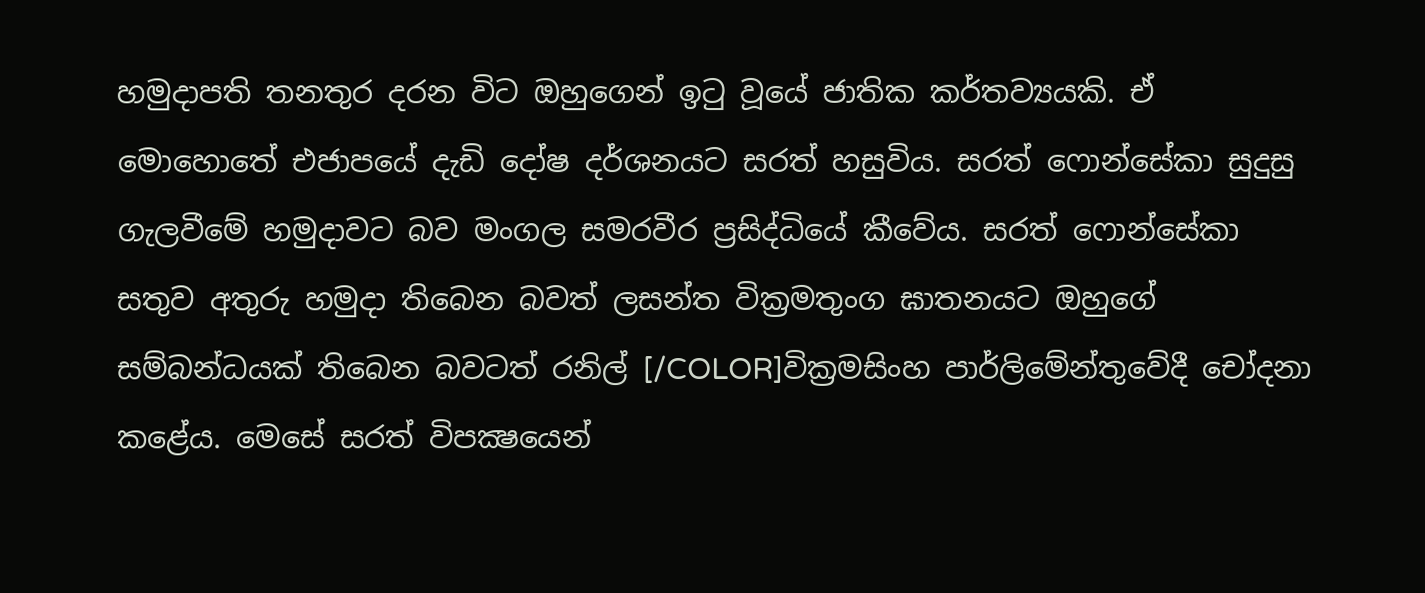හමුදාපති තනතුර දරන විට ඔහුගෙන් ඉටු වූයේ ජාතික කර්තව්‍යයකි. ඒ මොහොතේ එජාපයේ දැඩි දෝෂ දර්ශනයට සරත් හසුවිය. සරත් ෆොන්සේකා සුදුසු ගැලවීමේ හමුදාවට බව මංගල සමරවීර ප්‍රසිද්ධියේ කීවේය. සරත් ෆොන්සේකා සතුව අතුරු හමුදා තිබෙන බවත් ලසන්ත වික්‍රමතුංග ඝාතනයට ඔහුගේ සම්බන්ධයක්‌ තිබෙන බවටත් රනිල් [/COLOR]වික්‍රමසිංහ පාර්ලිමේන්තුවේදී චෝදනා කළේය. මෙසේ සරත් විපක්‍ෂයෙන්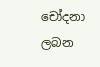චෝදනා ලබන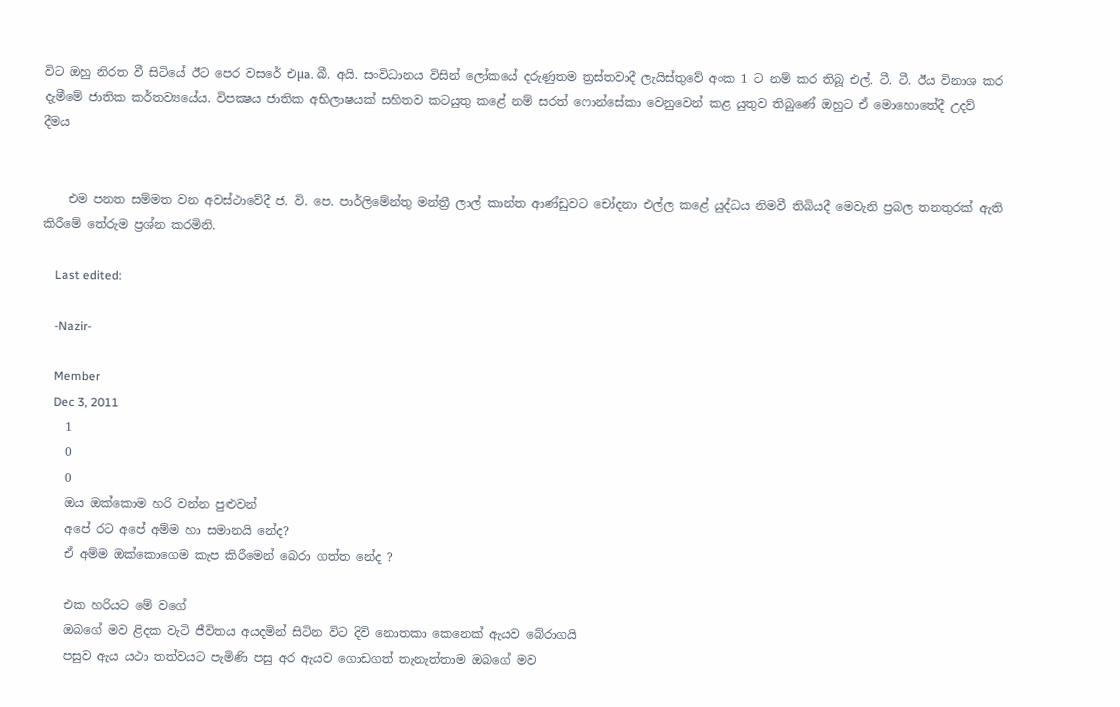විට ඔහු නිරත වී සිටියේ ඊට පෙර වසරේ එµa. බී. අයි. සංවිධානය විසින් ලෝකයේ දරුණුතම ත්‍රස්‌තවාදී ලැයිස්‌තුවේ අංක 1 ට නම් කර තිබූ එල්. ටී. ටී. ඊය විනාශ කර දැමීමේ ජාතික කර්තව්‍යයේය. විපක්‍ෂය ජාතික අභිලාෂයක්‌ සහිතව කටයුතු කළේ නම් සරත් ෆොන්සේකා වෙනුවෙන් කළ යුතුව තිබුණේ ඔහුට ඒ මොහොතේදී උදව් දීමය


    එම පනත සම්මත වන අවස්‌ථාවේදී ජ. වි. පෙ. පාර්ලිමේන්තු මන්ත්‍රී ලාල් කාන්ත ආණ්‌ඩුවට චෝදනා එල්ල කළේ යුද්ධය නිමවී තිබියදී මෙවැනි ප්‍රබල තනතුරක්‌ ඇති කිරීමේ තේරුම ප්‍රශ්න කරමිනි.

    Last edited:

    -Nazir-

    Member
    Dec 3, 2011
    1
    0
    0
    ඔය ඔක්කොම හරි වන්න පුළුවන්
    අපේ රට අපේ අම්ම හා සමානයි නේද?
    ඒ අම්ම ඔක්කොගෙම කැප කිරීමෙන් බෙරා ගත්ත නේද ?

    එක හරියට මේ වගේ
    ඔබගේ මව ළිදක වැටි ජීවිතය අයදමින් සිටින විට දිවි නොතකා කෙනෙක් ඇයව බේරාගයි
    පසුව ඇය යථා තත්වයට පැමිණි පසු අර ඇයව ගොඩගත් තැනැත්තාම ඔබගේ මව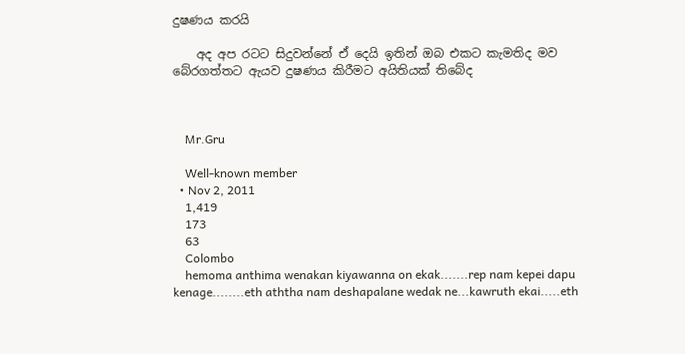දුෂණය කරයි

    අද අප රටට සිදුවන්නේ ඒ දෙයි ඉතින් ඔබ එකට කැමතිද මව බේරගත්තට ඇයව දුෂණය කිරීමට අයිතියක් තිබේද



    Mr.Gru

    Well-known member
  • Nov 2, 2011
    1,419
    173
    63
    Colombo
    hemoma anthima wenakan kiyawanna on ekak.......rep nam kepei dapu kenage........eth aththa nam deshapalane wedak ne...kawruth ekai.....eth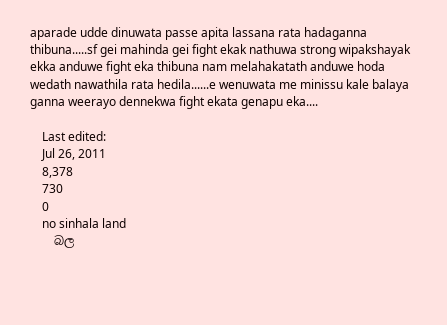aparade udde dinuwata passe apita lassana rata hadaganna thibuna.....sf gei mahinda gei fight ekak nathuwa strong wipakshayak ekka anduwe fight eka thibuna nam melahakatath anduwe hoda wedath nawathila rata hedila......e wenuwata me minissu kale balaya ganna weerayo dennekwa fight ekata genapu eka....

    Last edited:
    Jul 26, 2011
    8,378
    730
    0
    no sinhala land
    බල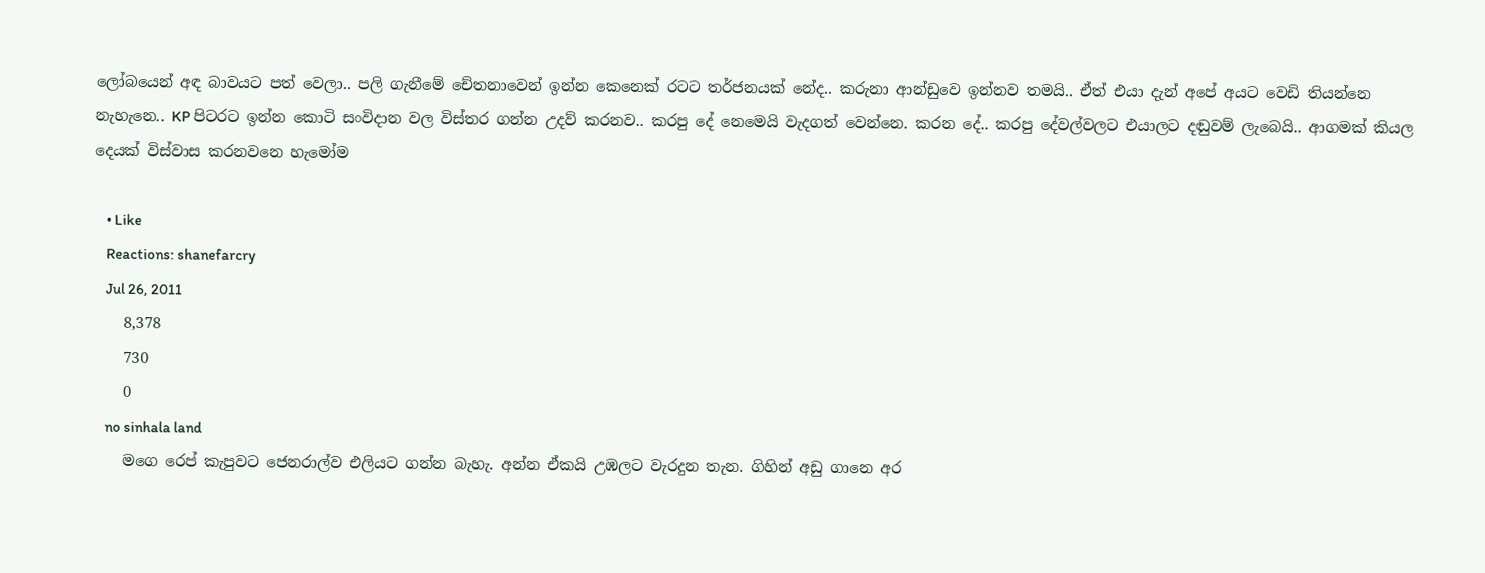ලෝබයෙන් අඳ බාවයට පත් වෙලා.. පලි ගැනීමේ චේතනාවෙන් ඉන්න කෙනෙක් රටට තර්ජනයක් නේද.. කරුනා ආන්ඩුවෙ ඉන්නව තමයි.. ඒත් එයා දැන් අපේ අයට වෙඩි තියන්නෙ නැහැනෙ.. KP පිටරට ඉන්න කොටි සංවිදාන වල විස්තර ගන්න උදව් කරනව.. කරපු දේ නෙමෙයි වැදගත් වෙන්නෙ. කරන දේ.. කරපු දේවල්වලට එයාලට දඬුවම් ලැබෙයි.. ආගමක් කියල දෙයක් විස්වාස කරනවනෙ හැමෝම

    • Like
    Reactions: shanefarcry
    Jul 26, 2011
    8,378
    730
    0
    no sinhala land
    මගෙ රෙප් කැපුවට ජෙනරාල්ව එලියට ගන්න බැහැ. අන්න ඒකයි උඹලට වැරදුන තැන. ගිහින් අඩු ගානෙ අර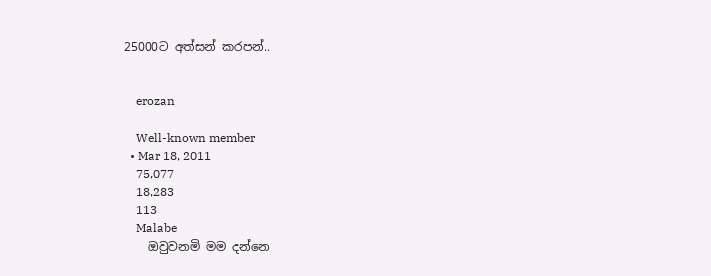25000ට අත්සන් කරපන්..


    erozan

    Well-known member
  • Mar 18, 2011
    75,077
    18,283
    113
    Malabe
    ඔවුවනමි මම දන්නෙ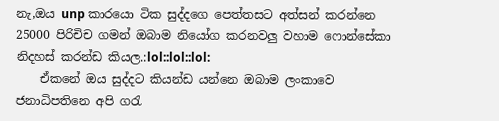නැ,ඔය unp කාරයො ටික සුද්දගෙ පෙත්තසට අත්සන් කරන්නෙ 25000 පිරිචිච ගමන් ඔබාම නියෝග කරනවලු වහාම ෆොන්සේකා නිදහස් කරන්‍ඩ කියල.:lol::lol::lol:
    ඒකනේ ඔය සුද්දට කියන්ඩ යන්නෙ ඔබාම ලංකාවෙ ජනාධිපතිනෙ අපි ගරැ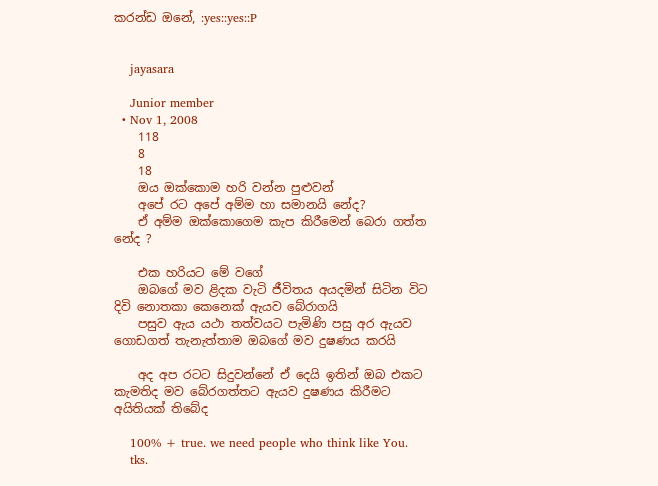කරන්ඩ ඔනේ, :yes::yes::P


    jayasara

    Junior member
  • Nov 1, 2008
    118
    8
    18
    ඔය ඔක්කොම හරි වන්න පුළුවන්
    අපේ රට අපේ අම්ම හා සමානයි නේද?
    ඒ අම්ම ඔක්කොගෙම කැප කිරීමෙන් බෙරා ගත්ත නේද ?

    එක හරියට මේ වගේ
    ඔබගේ මව ළිදක වැටි ජීවිතය අයදමින් සිටින විට දිවි නොතකා කෙනෙක් ඇයව බේරාගයි
    පසුව ඇය යථා තත්වයට පැමිණි පසු අර ඇයව ගොඩගත් තැනැත්තාම ඔබගේ මව දුෂණය කරයි

    අද අප රටට සිදුවන්නේ ඒ දෙයි ඉතින් ඔබ එකට කැමතිද මව බේරගත්තට ඇයව දුෂණය කිරීමට අයිතියක් තිබේද

    100% + true. we need people who think like You.
    tks.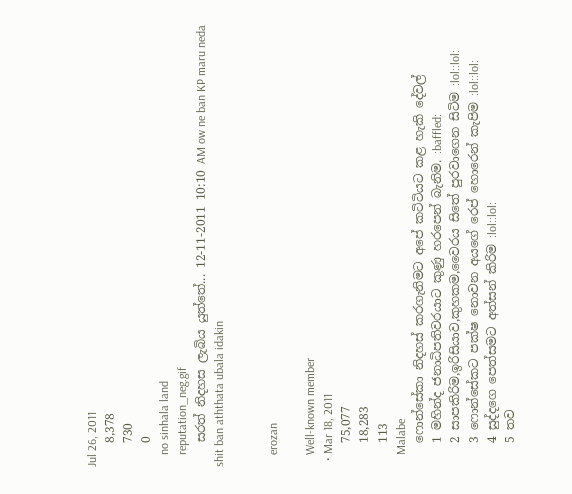Jul 26, 2011
    8,378
    730
    0
    no sinhala land
    reputation_neg.gif
    සරත් නිදහස ලැබිය යුත්තේ... 12-11-2011 10:10 AM ow ne ban KP maru neda shit ban aththata ubala idakin


    erozan

    Well-known member
  • Mar 18, 2011
    75,077
    18,283
    113
    Malabe
    ෆොන්සේකා නිදහස් කරගැනිමට අපේ කටිටියට කළ හැකි දේවල්
    1 මහින්ද ජනාධිපතිවරයාට කුණු හරපෙන් බැනිම. :baffled:
    2 සාපකිරිම,ඉරිසියාව,කුහකම,වෛරය සිතේ පුරවාගෙන සිටිම :lol::lol:
    3 ෆොන්සේකට පක්ෂ නොවන අයගේ ‍රෙප් හොරෙන් කැපිම :lol::lol:
    4 සුද්දගෙ පෙත්සමට අත්සන් කිරිම :lol::lol:
    5 තව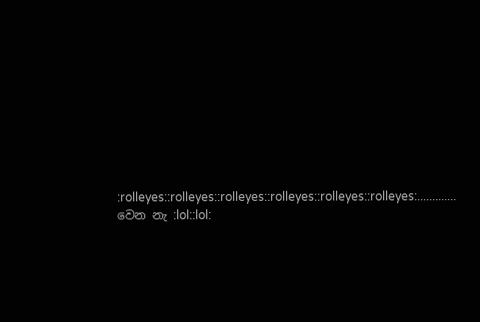:rolleyes::rolleyes::rolleyes::rolleyes::rolleyes::rolleyes:............. වෙන නැ :lol::lol: